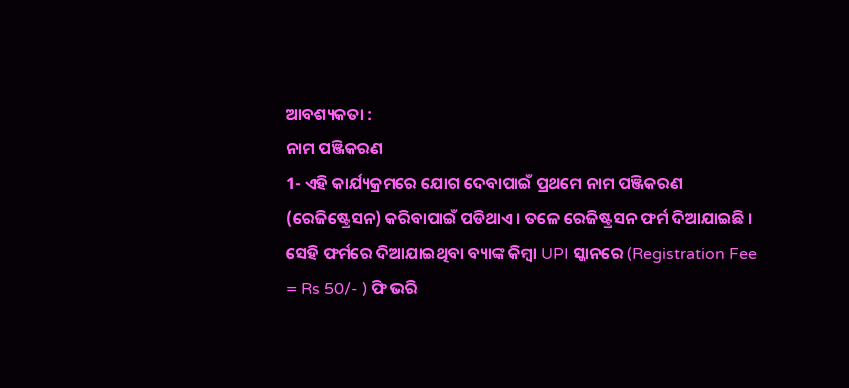ଆବଶ୍ୟକତା :
ନାମ ପଞ୍ଜିକରଣ
1- ଏହି କାର୍ଯ୍ୟକ୍ରମରେ ଯୋଗ ଦେବାପାଇଁ ପ୍ରଥମେ ନାମ ପଞ୍ଜିକରଣ (ରେଜିଷ୍ଟ୍ରେସନ) କରିବାପାଇଁ ପଡିଥାଏ । ତଳେ ରେଜିଷ୍ଟ୍ରସନ ଫର୍ମ ଦିଆଯାଇଛି । ସେହି ଫର୍ମରେ ଦିଆଯାଇଥିବା ବ୍ୟାଙ୍କ କିମ୍ବା UPI ସ୍କାନରେ (Registration Fee = Rs 50/- ) ଫି ଭରି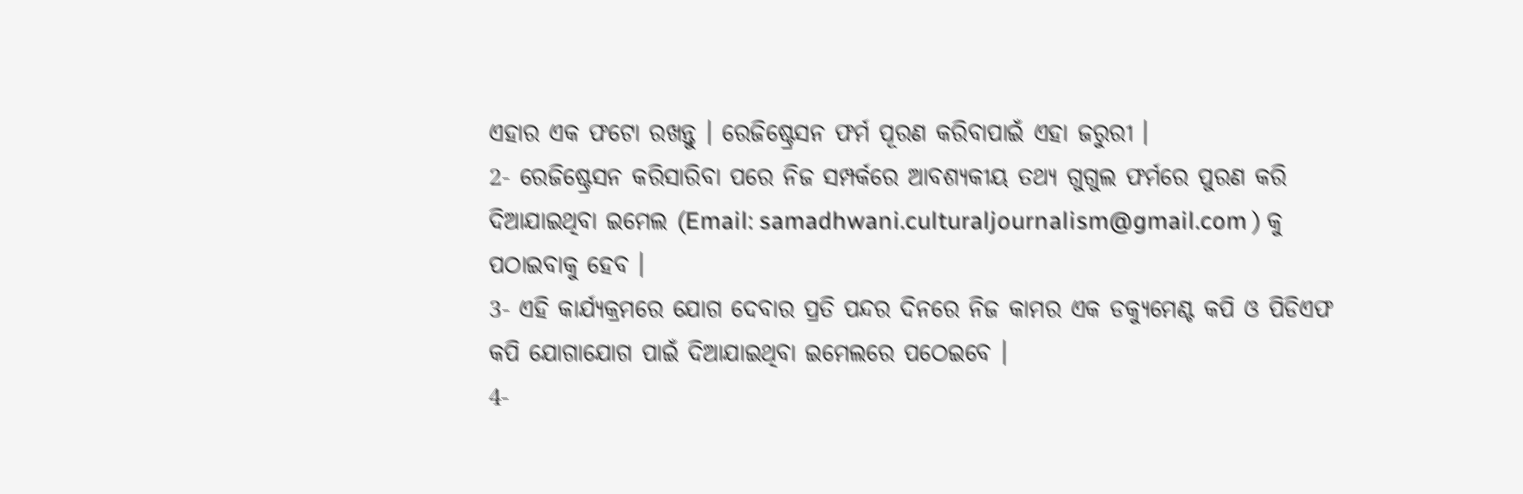ଏହାର ଏକ ଫଟୋ ରଖନ୍ତୁ । ରେଜିଷ୍ଟ୍ରେସନ ଫର୍ମ ପୂରଣ କରିବାପାଇଁ ଏହା ଜରୁରୀ ।
2- ରେଜିଷ୍ଟ୍ରେସନ କରିସାରିବା ପରେ ନିଜ ସମ୍ପର୍କରେ ଆବଶ୍ୟକୀୟ ତଥ୍ୟ ଗୁଗୁଲ ଫର୍ମରେ ପୁରଣ କରି ଦିଆଯାଇଥିବା ଇମେଲ (Email: samadhwani.culturaljournalism@gmail.com ) କୁ ପଠାଇବାକୁ ହେବ ।
3- ଏହି କାର୍ଯ୍ୟକ୍ରମରେ ଯୋଗ ଦେବାର ପ୍ରତି ପନ୍ଦର ଦିନରେ ନିଜ କାମର ଏକ ଡକ୍ୟୁମେଣ୍ଟ କପି ଓ ପିଡିଏଫ କପି ଯୋଗାଯୋଗ ପାଇଁ ଦିଆଯାଇଥିବା ଇମେଲରେ ପଠେଇବେ ।
4-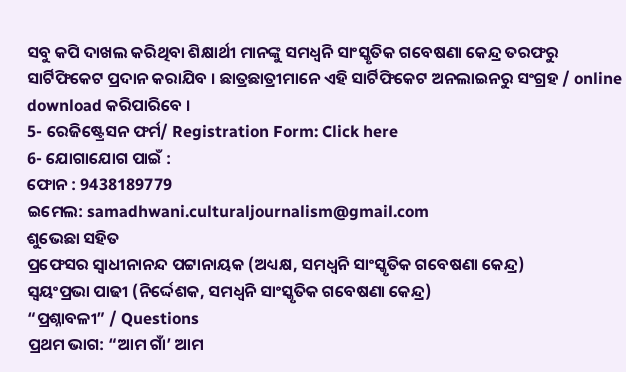ସବୁ କପି ଦାଖଲ କରିଥିବା ଶିକ୍ଷାର୍ଥୀ ମାନଙ୍କୁ ସମଧ୍ଵନି ସାଂସ୍କୃତିକ ଗବେଷଣା କେନ୍ଦ୍ର ତରଫରୁ ସାର୍ଟିଫିକେଟ ପ୍ରଦାନ କରାଯିବ । ଛାତ୍ରଛାତ୍ରୀମାନେ ଏହି ସାର୍ଟିଫିକେଟ ଅନଲାଇନରୁ ସଂଗ୍ରହ / online download କରିପାରିବେ ।
5- ରେଜିଷ୍ଟ୍ରେସନ ଫର୍ମ/ Registration Form: Click here
6- ଯୋଗାଯୋଗ ପାଇଁ :
ଫୋନ : 9438189779
ଇମେଲ: samadhwani.culturaljournalism@gmail.com
ଶୁଭେଛା ସହିତ
ପ୍ରଫେସର ସ୍ଵାଧୀନାନନ୍ଦ ପଟ୍ଟାନାୟକ (ଅଧ୍ୟକ୍ଷ, ସମଧ୍ଵନି ସାଂସ୍କୃତିକ ଗବେଷଣା କେନ୍ଦ୍ର)
ସ୍ଵୟଂପ୍ରଭା ପାଢୀ (ନିର୍ଦ୍ଦେଶକ, ସମଧ୍ଵନି ସାଂସ୍କୃତିକ ଗବେଷଣା କେନ୍ଦ୍ର)
“ପ୍ରଶ୍ନାବଳୀ” / Questions
ପ୍ରଥମ ଭାଗ: “ଆମ ଗାଁ’ ଆମ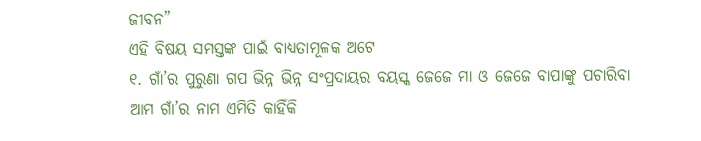ଜୀବନ”
ଏହି ବିଷୟ ସମସ୍ତଙ୍କ ପାଇଁ ବାଧ୍ୟତାମୂଳକ ଅଟେ
୧. ଗାଁ’ର ପୁରୁଣା ଗପ ଭିନ୍ନ ଭିନ୍ନ ସଂପ୍ରଦାୟର ବୟସ୍କ ଜେଜେ ମା ଓ ଜେଜେ ବାପାଙ୍କୁ ପଚାରିବା
ଆମ ଗାଁ’ର ନାମ ଏମିତି କାହିଁକି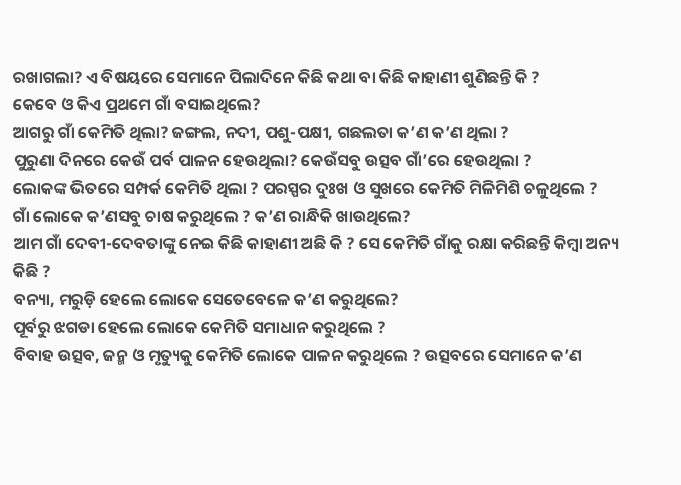ରଖାଗଲା? ଏ ବିଷୟରେ ସେମାନେ ପିଲାଦିନେ କିଛି କଥା ବା କିଛି କାହାଣୀ ଶୁଣିଛନ୍ତି କି ?
କେବେ ଓ କିଏ ପ୍ରଥମେ ଗାଁ ବସାଇଥିଲେ?
ଆଗରୁ ଗାଁ କେମିତି ଥିଲା? ଜଙ୍ଗଲ, ନଦୀ, ପଶୁ-ପକ୍ଷୀ, ଗଛଲତା କ’ଣ କ’ଣ ଥିଲା ?
ପୁରୁଣା ଦିନରେ କେଉଁ ପର୍ବ ପାଳନ ହେଉଥିଲା? କେଉଁସବୁ ଉତ୍ସବ ଗାଁ’ରେ ହେଉଥିଲା ?
ଲୋକଙ୍କ ଭିତରେ ସମ୍ପର୍କ କେମିତି ଥିଲା ? ପରସ୍ପର ଦୁଃଖ ଓ ସୁଖରେ କେମିତି ମିଳିମିଶି ଚଳୁଥିଲେ ?
ଗାଁ ଲୋକେ କ’ଣସବୁ ଚାଷ କରୁଥିଲେ ? କ’ଣ ରାନ୍ଧିକି ଖାଉଥିଲେ?
ଆମ ଗାଁ ଦେବୀ-ଦେବତାଙ୍କୁ ନେଇ କିଛି କାହାଣୀ ଅଛି କି ? ସେ କେମିତି ଗାଁକୁ ରକ୍ଷା କରିଛନ୍ତି କିମ୍ବା ଅନ୍ୟ କିଛି ?
ବନ୍ୟା, ମରୁଡ଼ି ହେଲେ ଲୋକେ ସେତେବେଳେ କ’ଣ କରୁଥିଲେ?
ପୂର୍ବରୁ ଝଗଡା ହେଲେ ଲୋକେ କେମିତି ସମାଧାନ କରୁଥିଲେ ?
ବିବାହ ଉତ୍ସବ, ଜନ୍ମ ଓ ମୃତ୍ୟୁକୁ କେମିତି ଲୋକେ ପାଳନ କରୁଥିଲେ ? ଉତ୍ସବରେ ସେମାନେ କ’ଣ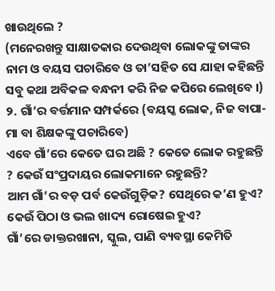ଖାଉଥିଲେ ?
(ମନେରଖନ୍ତୁ ସାକ୍ଷାତକାର ଦେଉଥିବା ଲୋକଙ୍କୁ ତାଙ୍କର ନାମ ଓ ବୟସ ପଚାରିବେ ଓ ତା’ସହିତ ସେ ଯାହା କହିଛନ୍ତି ସବୁ କଥା ଅବିକଳ ବନ୍ଧନୀ କରି ନିଜ କପିରେ ଲେଖିବେ ।)
୨. ଗାଁ’ର ବର୍ତ୍ତମାନ ସମ୍ପର୍କରେ (ବୟସ୍କ ଲୋକ, ନିଜ ବାପା- ମା ବା ଶିକ୍ଷକଙ୍କୁ ପଚାରିବେ)
ଏବେ ଗାଁ’ରେ କେତେ ଘର ଅଛି ? କେତେ ଲୋକ ରହୁଛନ୍ତି ? କେଉଁ ସଂପ୍ରଦାୟର ଲୋକମାନେ ରହୁଛନ୍ତି?
ଆମ ଗାଁ’ର ବଡ଼ ପର୍ବ କେଉଁଗୁଡ଼ିକ? ସେଥିରେ କ’ଣ ହୁଏ? କେଉଁ ପିଠା ଓ ଭଲ ଖାଦ୍ୟ ରୋଷେଇ ହୁଏ?
ଗାଁ’ରେ ଡାକ୍ତରଖାନା, ସ୍କୁଲ, ପାଣି ବ୍ୟବସ୍ଥା କେମିତି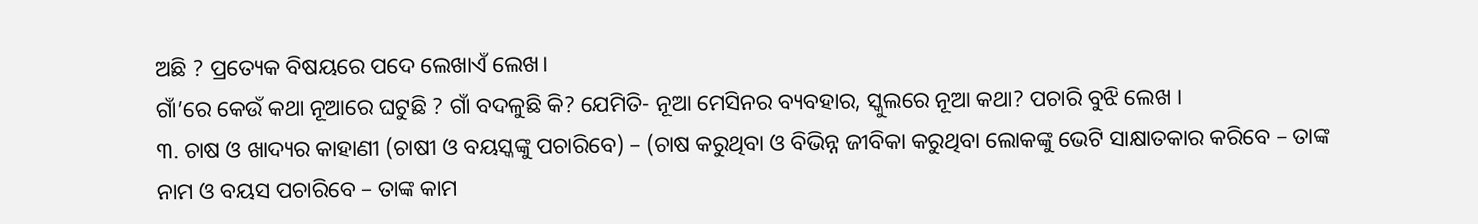ଅଛି ? ପ୍ରତ୍ୟେକ ବିଷୟରେ ପଦେ ଲେଖାଏଁ ଲେଖ।
ଗାଁ’ରେ କେଉଁ କଥା ନୂଆରେ ଘଟୁଛି ? ଗାଁ ବଦଳୁଛି କି? ଯେମିତି- ନୂଆ ମେସିନର ବ୍ୟବହାର, ସ୍କୁଲରେ ନୂଆ କଥା? ପଚାରି ବୁଝି ଲେଖ ।
୩. ଚାଷ ଓ ଖାଦ୍ୟର କାହାଣୀ (ଚାଷୀ ଓ ବୟସ୍କଙ୍କୁ ପଚାରିବେ) – (ଚାଷ କରୁଥିବା ଓ ବିଭିନ୍ନ ଜୀବିକା କରୁଥିବା ଲୋକଙ୍କୁ ଭେଟି ସାକ୍ଷାତକାର କରିବେ – ତାଙ୍କ ନାମ ଓ ବୟସ ପଚାରିବେ – ତାଙ୍କ କାମ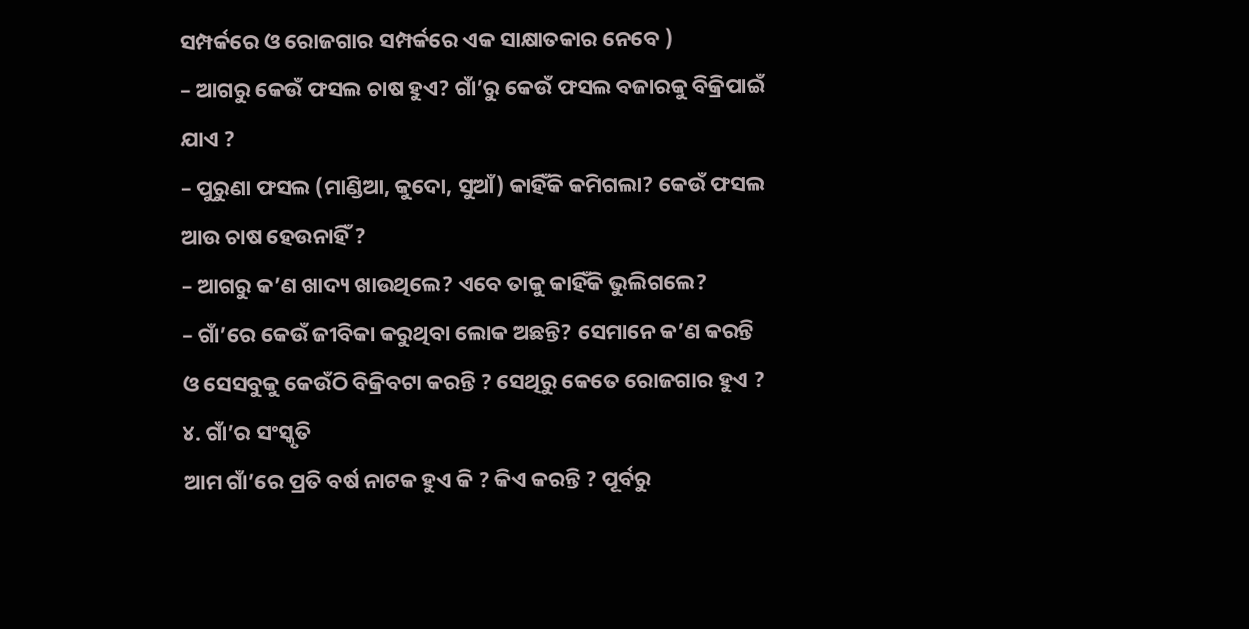ସମ୍ପର୍କରେ ଓ ରୋଜଗାର ସମ୍ପର୍କରେ ଏକ ସାକ୍ଷାତକାର ନେବେ )
– ଆଗରୁ କେଉଁ ଫସଲ ଚାଷ ହୁଏ? ଗାଁ’ରୁ କେଉଁ ଫସଲ ବଜାରକୁ ବିକ୍ରିପାଇଁ ଯାଏ ?
– ପୁରୁଣା ଫସଲ (ମାଣ୍ଡିଆ, କୁଦୋ, ସୁଆଁ) କାହିଁକି କମିଗଲା? କେଉଁ ଫସଲ ଆଉ ଚାଷ ହେଉନାହିଁ ?
– ଆଗରୁ କ’ଣ ଖାଦ୍ୟ ଖାଉଥିଲେ? ଏବେ ତାକୁ କାହିଁକି ଭୁଲିଗଲେ?
– ଗାଁ’ରେ କେଉଁ ଜୀବିକା କରୁଥିବା ଲୋକ ଅଛନ୍ତି? ସେମାନେ କ’ଣ କରନ୍ତି ଓ ସେସବୁକୁ କେଉଁଠି ବିକ୍ରିବଟା କରନ୍ତି ? ସେଥିରୁ କେତେ ରୋଜଗାର ହୁଏ ?
୪. ଗାଁ’ର ସଂସ୍କୃତି
ଆମ ଗାଁ’ରେ ପ୍ରତି ବର୍ଷ ନାଟକ ହୁଏ କି ? କିଏ କରନ୍ତି ? ପୂର୍ବରୁ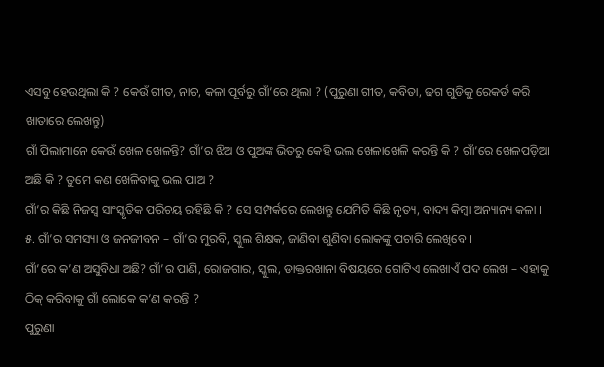ଏସବୁ ହେଉଥିଲା କି ? କେଉଁ ଗୀତ, ନାଚ, କଳା ପୂର୍ବରୁ ଗାଁ’ରେ ଥିଲା ? (ପୁରୁଣା ଗୀତ, କବିତା, ଢଗ ଗୁଡିକୁ ରେକର୍ଡ କରି ଖାତାରେ ଲେଖନ୍ତୁ)
ଗାଁ ପିଲାମାନେ କେଉଁ ଖେଳ ଖେଳନ୍ତି? ଗାଁ’ର ଝିଅ ଓ ପୁଅଙ୍କ ଭିତରୁ କେହି ଭଲ ଖେଳାଖେଳି କରନ୍ତି କି ? ଗାଁ’ରେ ଖେଳପଡ଼ିଆ ଅଛି କି ? ତୁମେ କଣ ଖେଳିବାକୁ ଭଲ ପାଅ ?
ଗାଁ’ର କିଛି ନିଜସ୍ୱ ସାଂସ୍କୃତିକ ପରିଚୟ ରହିଛି କି ? ସେ ସମ୍ପର୍କରେ ଲେଖନ୍ତୁ ଯେମିତି କିଛି ନୃତ୍ୟ, ବାଦ୍ୟ କିମ୍ବା ଅନ୍ୟାନ୍ୟ କଳା ।
୫. ଗାଁ’ର ସମସ୍ୟା ଓ ଜନଜୀବନ – ଗାଁ’ର ମୁରବି, ସ୍କୁଲ ଶିକ୍ଷକ, ଜାଣିବା ଶୁଣିବା ଲୋକଙ୍କୁ ପଚାରି ଲେଖିବେ ।
ଗାଁ’ରେ କ’ଣ ଅସୁବିଧା ଅଛି? ଗାଁ’ର ପାଣି, ରୋଜଗାର, ସ୍କୁଲ, ଡାକ୍ତରଖାନା ବିଷୟରେ ଗୋଟିଏ ଲେଖାଏଁ ପଦ ଲେଖ – ଏହାକୁ ଠିକ୍ କରିବାକୁ ଗାଁ ଲୋକେ କ’ଣ କରନ୍ତି ?
ପୁରୁଣା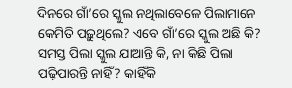ଦିନରେ ଗାଁ’ରେ ସ୍କୁଲ ନଥିଲାବେଳେ ପିଲାମାନେ କେମିତି ପଢ଼ୁଥିଲେ? ଏବେ ଗାଁ’ରେ ସ୍କୁଲ ଅଛି କି? ସମସ୍ତ ପିଲା ସ୍କୁଲ ଯାଆନ୍ତି କି, ନା କିଛି ପିଲା ପଢ଼ିପାରନ୍ତି ନାହିଁ? କାହିଁକି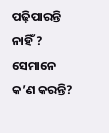ପଢ଼ିପାରନ୍ତି ନାହିଁ ? ସେମାନେ କ’ଣ କରନ୍ତି?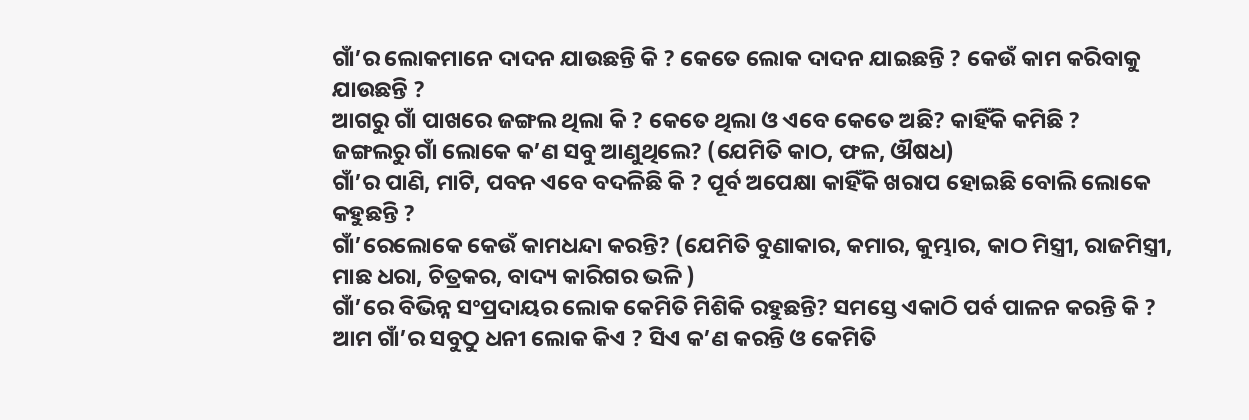ଗାଁ’ର ଲୋକମାନେ ଦାଦନ ଯାଉଛନ୍ତି କି ? କେତେ ଲୋକ ଦାଦନ ଯାଇଛନ୍ତି ? କେଉଁ କାମ କରିବାକୁ ଯାଉଛନ୍ତି ?
ଆଗରୁ ଗାଁ ପାଖରେ ଜଙ୍ଗଲ ଥିଲା କି ? କେତେ ଥିଲା ଓ ଏବେ କେତେ ଅଛି? କାହିଁକି କମିଛି ?
ଜଙ୍ଗଲରୁ ଗାଁ ଲୋକେ କ’ଣ ସବୁ ଆଣୁଥିଲେ? (ଯେମିତି କାଠ, ଫଳ, ଔଷଧ)
ଗାଁ’ର ପାଣି, ମାଟି, ପବନ ଏବେ ବଦଳିଛି କି ? ପୂର୍ବ ଅପେକ୍ଷା କାହିଁକି ଖରାପ ହୋଇଛି ବୋଲି ଲୋକେ କହୁଛନ୍ତି ?
ଗାଁ’ରେଲୋକେ କେଉଁ କାମଧନ୍ଦା କରନ୍ତି? (ଯେମିତି ବୁଣାକାର, କମାର, କୁମ୍ଭାର, କାଠ ମିସ୍ତ୍ରୀ, ରାଜମିସ୍ତ୍ରୀ, ମାଛ ଧରା, ଚିତ୍ରକର, ବାଦ୍ୟ କାରିଗର ଭଳି )
ଗାଁ’ରେ ବିଭିନ୍ନ ସଂପ୍ରଦାୟର ଲୋକ କେମିତି ମିଶିକି ରହୁଛନ୍ତି? ସମସ୍ତେ ଏକାଠି ପର୍ବ ପାଳନ କରନ୍ତି କି ?
ଆମ ଗାଁ’ର ସବୁଠୁ ଧନୀ ଲୋକ କିଏ ? ସିଏ କ’ଣ କରନ୍ତି ଓ କେମିତି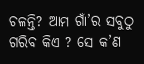ଚଳନ୍ତି? ଆମ ଗାଁ’ର ସବୁଠୁ ଗରିବ କିଏ ? ସେ କ’ଣ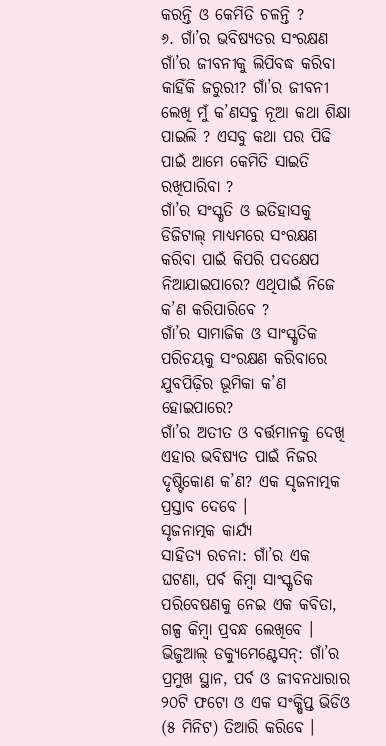କରନ୍ତି ଓ କେମିତି ଚଳନ୍ତି ?
୬. ଗାଁ’ର ଭବିଷ୍ୟତର ସଂରକ୍ଷଣ
ଗାଁ’ର ଜୀବନୀକୁ ଲିପିବଦ୍ଧ କରିବା କାହିଁକି ଜରୁରୀ? ଗାଁ’ର ଜୀବନୀ ଲେଖି ମୁଁ କ’ଣସବୁ ନୂଆ କଥା ଶିକ୍ଷା ପାଇଲି ? ଏସବୁ କଥା ପର ପିଢି ପାଇଁ ଆମେ କେମିତି ସାଇତି ରଖିପାରିବା ?
ଗାଁ’ର ସଂସ୍କୃତି ଓ ଇତିହାସକୁ ଡିଜିଟାଲ୍ ମାଧ୍ୟମରେ ସଂରକ୍ଷଣ କରିବା ପାଇଁ କିପରି ପଦକ୍ଷେପ ନିଆଯାଇପାରେ? ଏଥିପାଇଁ ନିଜେ କ’ଣ କରିପାରିବେ ?
ଗାଁ’ର ସାମାଜିକ ଓ ସାଂସ୍କୃତିକ ପରିଚୟକୁ ସଂରକ୍ଷଣ କରିବାରେ ଯୁବପିଢ଼ିର ଭୂମିକା କ’ଣ ହୋଇପାରେ?
ଗାଁ’ର ଅତୀତ ଓ ବର୍ତ୍ତମାନକୁ ଦେଖି ଏହାର ଭବିଷ୍ୟତ ପାଇଁ ନିଜର ଦୃଷ୍ଟିକୋଣ କ’ଣ? ଏକ ସୃଜନାତ୍ମକ ପ୍ରସ୍ତାବ ଦେବେ ।
ସୃଜନାତ୍ମକ କାର୍ଯ୍ୟ
ସାହିତ୍ୟ ରଚନା: ଗାଁ’ର ଏକ ଘଟଣା, ପର୍ବ କିମ୍ବା ସାଂସ୍କୃତିକ ପରିବେଷଣକୁ ନେଇ ଏକ କବିତା, ଗଳ୍ପ କିମ୍ବା ପ୍ରବନ୍ଧ ଲେଖିବେ ।
ଭିଜୁଆଲ୍ ଡକ୍ୟୁମେଣ୍ଟେସନ୍: ଗାଁ’ର ପ୍ରମୁଖ ସ୍ଥାନ, ପର୍ବ ଓ ଜୀବନଧାରାର ୨୦ଟି ଫଟୋ ଓ ଏକ ସଂକ୍ଷିପ୍ତ ଭିଡିଓ (୫ ମିନିଟ) ତିଆରି କରିବେ ।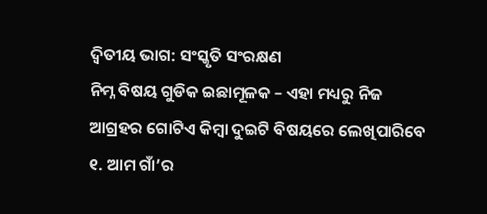ଦ୍ଵିତୀୟ ଭାଗ: ସଂସ୍କୃତି ସଂରକ୍ଷଣ
ନିମ୍ନ ବିଷୟ ଗୁଡିକ ଇଛାମୂଳକ – ଏହା ମଧ୍ୟରୁ ନିଜ ଆଗ୍ରହର ଗୋଟିଏ କିମ୍ବା ଦୁଇଟି ବିଷୟରେ ଲେଖିପାରିବେ
୧. ଆମ ଗାଁ’ର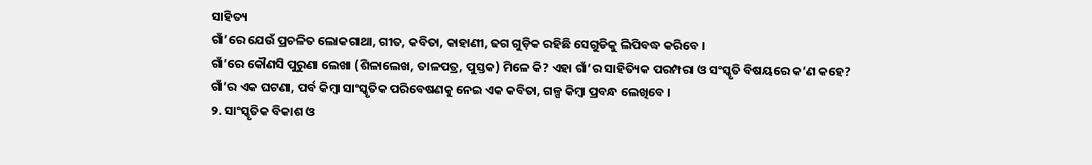ସାହିତ୍ୟ
ଗାଁ’ରେ ଯେଉଁ ପ୍ରଚଳିତ ଲୋକଗାଥା, ଗୀତ, କବିତା, କାହାଣୀ, ଢଗ ଗୁଡ଼ିକ ରହିଛି ସେଗୁଡିକୁ ଲିପିବଦ୍ଧ କରିବେ ।
ଗାଁ’ରେ କୌଣସି ପୁରୁଣା ଲେଖା (ଶିଳାଲେଖ, ତାଳପତ୍ର, ପୁସ୍ତକ) ମିଳେ କି? ଏହା ଗାଁ’ର ସାହିତ୍ୟିକ ପରମ୍ପରା ଓ ସଂସ୍କୃତି ବିଷୟରେ କ’ଣ କହେ?
ଗାଁ’ର ଏକ ଘଟଣା, ପର୍ବ କିମ୍ବା ସାଂସ୍କୃତିକ ପରିବେଷଣକୁ ନେଇ ଏକ କବିତା, ଗଳ୍ପ କିମ୍ବା ପ୍ରବନ୍ଧ ଲେଖିବେ ।
୨. ସାଂସ୍କୃତିକ ବିକାଶ ଓ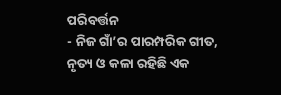ପରିବର୍ତ୍ତନ
- ନିଜ ଗାଁ’ର ପାରମ୍ପରିକ ଗୀତ, ନୃତ୍ୟ ଓ କଳା ରହିଛି ଏକ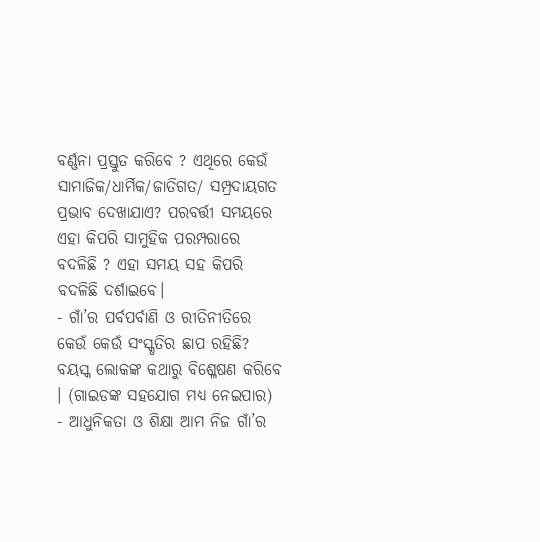ବର୍ଣ୍ଣନା ପ୍ରସ୍ତୁତ କରିବେ ? ଏଥିରେ କେଉଁ ସାମାଜିକ/ଧାର୍ମିକ/ଜାତିଗତ/ ସମ୍ପ୍ରଦାୟଗତ ପ୍ରଭାବ ଦେଖାଯାଏ? ପରବର୍ତ୍ତୀ ସମୟରେ ଏହା କିପରି ସାମୁହିକ ପରମ୍ପରାରେ ବଦଳିଛି ? ଏହା ସମୟ ସହ କିପରି ବଦଳିଛି ଦର୍ଶାଇବେ।
- ଗାଁ’ର ପର୍ବପର୍ବାଣି ଓ ରୀତିନୀତିରେ କେଉଁ କେଉଁ ସଂସ୍କୃତିର ଛାପ ରହିଛି? ବୟସ୍କ ଲୋକଙ୍କ କଥାରୁ ବିଶ୍ଳେଷଣ କରିବେ । (ଗାଇଡଙ୍କ ସହଯୋଗ ମଧ୍ୟ ନେଇପାର)
- ଆଧୁନିକତା ଓ ଶିକ୍ଷା ଆମ ନିଜ ଗାଁ’ର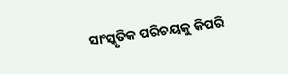ସାଂସ୍କୃତିକ ପରିଚୟକୁ କିପରି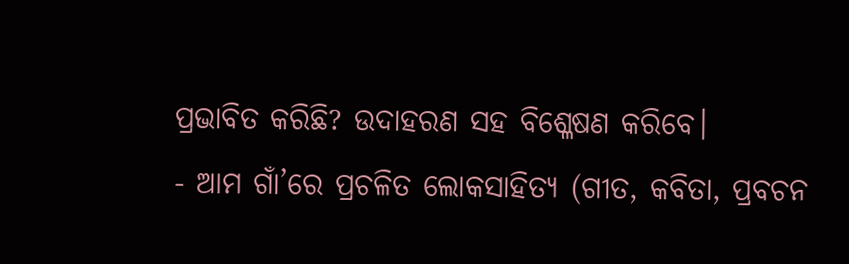ପ୍ରଭାବିତ କରିଛି? ଉଦାହରଣ ସହ ବିଶ୍ଳେଷଣ କରିବେ।
- ଆମ ଗାଁ’ରେ ପ୍ରଚଳିତ ଲୋକସାହିତ୍ୟ (ଗୀତ, କବିତା, ପ୍ରବଚନ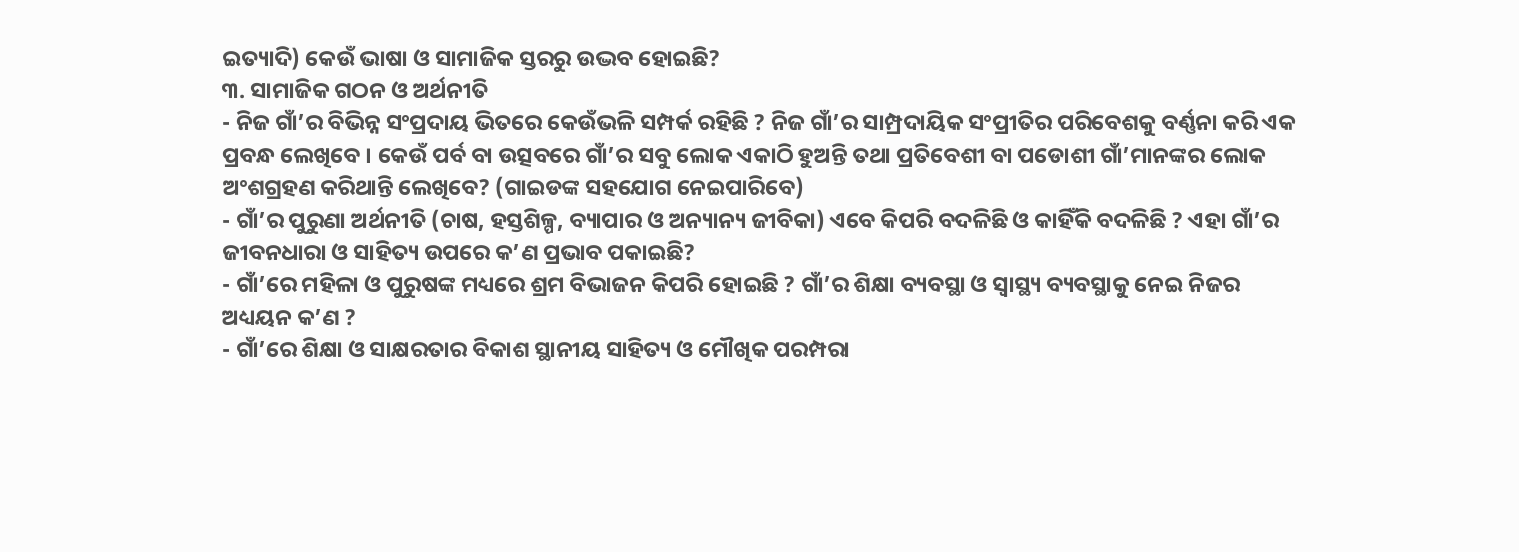ଇତ୍ୟାଦି) କେଉଁ ଭାଷା ଓ ସାମାଜିକ ସ୍ତରରୁ ଉଦ୍ଭବ ହୋଇଛି?
୩. ସାମାଜିକ ଗଠନ ଓ ଅର୍ଥନୀତି
- ନିଜ ଗାଁ’ର ବିଭିନ୍ନ ସଂପ୍ରଦାୟ ଭିତରେ କେଉଁଭଳି ସମ୍ପର୍କ ରହିଛି ? ନିଜ ଗାଁ’ର ସାମ୍ପ୍ରଦାୟିକ ସଂପ୍ରୀତିର ପରିବେଶକୁ ବର୍ଣ୍ଣନା କରି ଏକ ପ୍ରବନ୍ଧ ଲେଖିବେ । କେଉଁ ପର୍ବ ବା ଉତ୍ସବରେ ଗାଁ’ର ସବୁ ଲୋକ ଏକାଠି ହୁଅନ୍ତି ତଥା ପ୍ରତିବେଶୀ ବା ପଡୋଶୀ ଗାଁ’ମାନଙ୍କର ଲୋକ ଅଂଶଗ୍ରହଣ କରିଥାନ୍ତି ଲେଖିବେ? (ଗାଇଡଙ୍କ ସହଯୋଗ ନେଇପାରିବେ)
- ଗାଁ’ର ପୁରୁଣା ଅର୍ଥନୀତି (ଚାଷ, ହସ୍ତଶିଳ୍ପ, ବ୍ୟାପାର ଓ ଅନ୍ୟାନ୍ୟ ଜୀବିକା) ଏବେ କିପରି ବଦଳିଛି ଓ କାହିଁକି ବଦଳିଛି ? ଏହା ଗାଁ’ର ଜୀବନଧାରା ଓ ସାହିତ୍ୟ ଉପରେ କ’ଣ ପ୍ରଭାବ ପକାଇଛି?
- ଗାଁ’ରେ ମହିଳା ଓ ପୁରୁଷଙ୍କ ମଧ୍ୟରେ ଶ୍ରମ ବିଭାଜନ କିପରି ହୋଇଛି ? ଗାଁ’ର ଶିକ୍ଷା ବ୍ୟବସ୍ଥା ଓ ସ୍ୱାସ୍ଥ୍ୟ ବ୍ୟବସ୍ଥାକୁ ନେଇ ନିଜର ଅଧ୍ୟୟନ କ’ଣ ?
- ଗାଁ’ରେ ଶିକ୍ଷା ଓ ସାକ୍ଷରତାର ବିକାଶ ସ୍ଥାନୀୟ ସାହିତ୍ୟ ଓ ମୌଖିକ ପରମ୍ପରା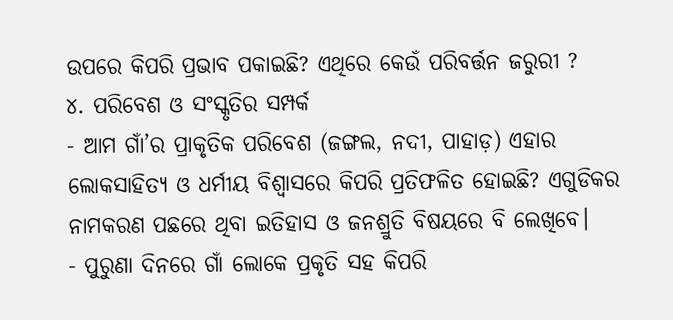ଉପରେ କିପରି ପ୍ରଭାବ ପକାଇଛି? ଏଥିରେ କେଉଁ ପରିବର୍ତ୍ତନ ଜରୁରୀ ?
୪. ପରିବେଶ ଓ ସଂସ୍କୃତିର ସମ୍ପର୍କ
- ଆମ ଗାଁ’ର ପ୍ରାକୃତିକ ପରିବେଶ (ଜଙ୍ଗଲ, ନଦୀ, ପାହାଡ଼) ଏହାର ଲୋକସାହିତ୍ୟ ଓ ଧର୍ମୀୟ ବିଶ୍ଵାସରେ କିପରି ପ୍ରତିଫଳିତ ହୋଇଛି? ଏଗୁଡିକର ନାମକରଣ ପଛରେ ଥିବା ଇତିହାସ ଓ ଜନଶ୍ରୁତି ବିଷୟରେ ବି ଲେଖିବେ।
- ପୁରୁଣା ଦିନରେ ଗାଁ ଲୋକେ ପ୍ରକୃତି ସହ କିପରି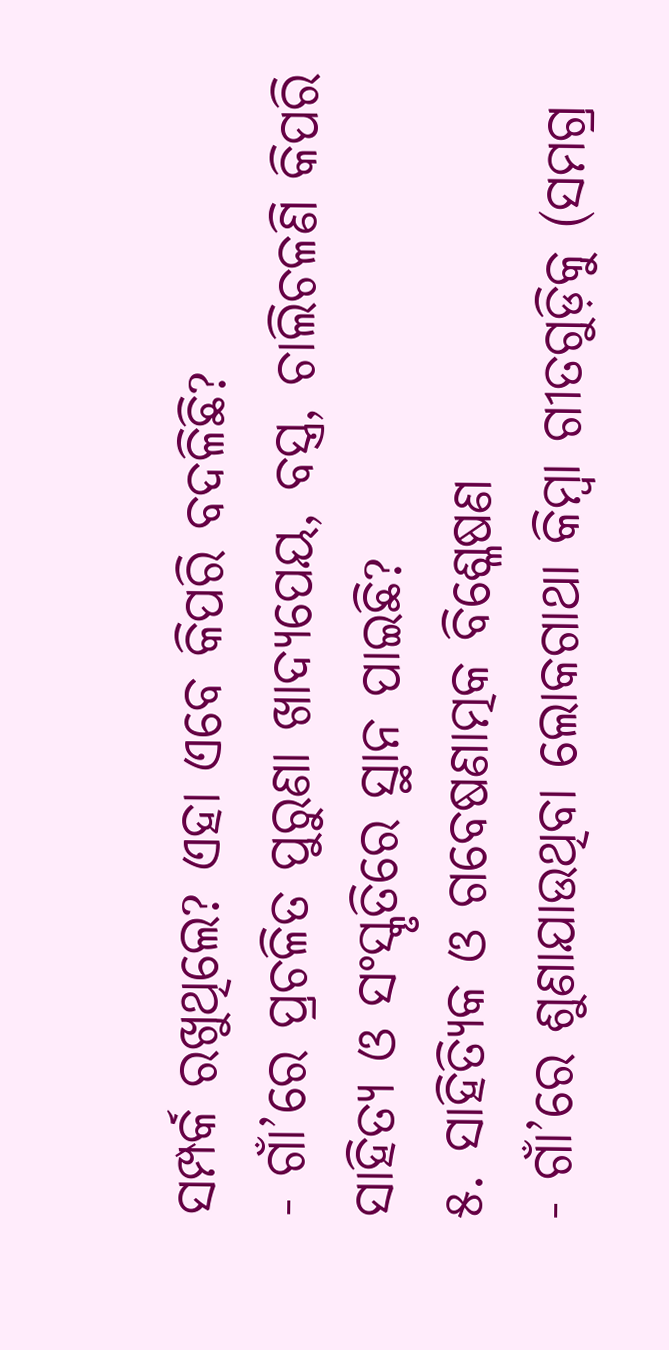ସମ୍ପର୍କ ରଖୁଥିଲେ? ଏହା ଏବେ କିପରି ବଦଳିଛି?
- ଗାଁ’ରେ ପ୍ରଚଳିତ ପୁରୁଣା ଖାଦ୍ୟପେୟ, ବସ୍ତ୍ର, ଚାଲିଚଳଣି କିପରି ସାହିତ୍ୟ ଓ ସଂସ୍କୃତିରେ ସ୍ଥାନ ପାଇଛି?
୫. ସାହିତ୍ୟିକ ଓ ଗବେଷଣାତ୍ମକ ବିଶ୍ଳେଷଣ
- ଗାଁ’ରେ ଶୁଣାଯାଉଥିବା ଲୋକଗାଥା କିମ୍ବା ଗୀତଗୁଡ଼ିକୁ (ସମଗ୍ର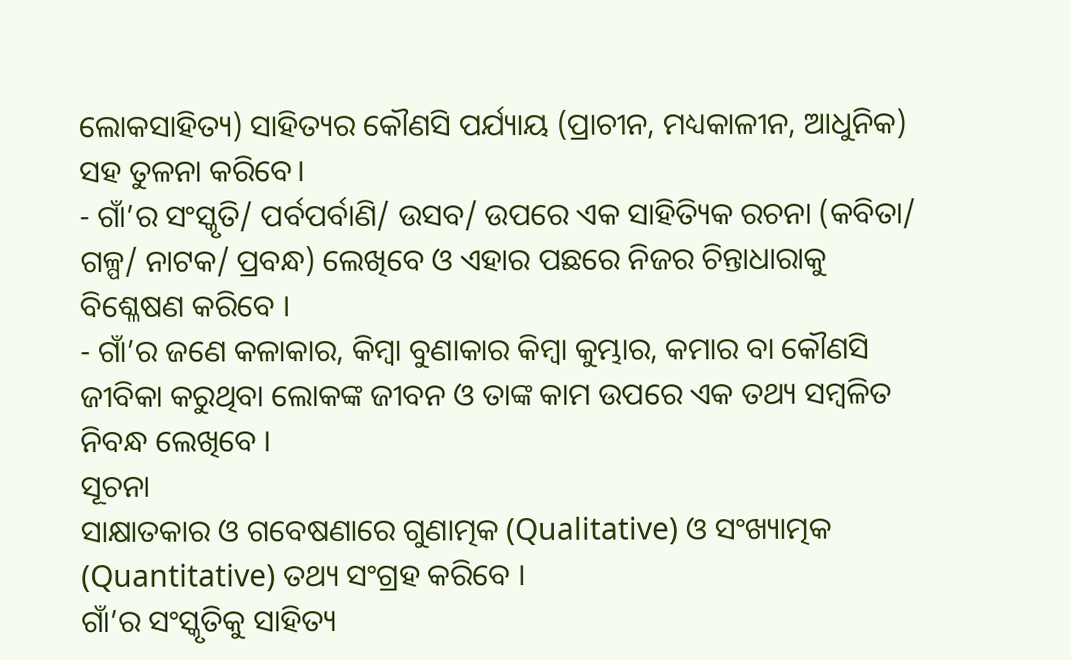ଲୋକସାହିତ୍ୟ) ସାହିତ୍ୟର କୌଣସି ପର୍ଯ୍ୟାୟ (ପ୍ରାଚୀନ, ମଧ୍ୟକାଳୀନ, ଆଧୁନିକ) ସହ ତୁଳନା କରିବେ।
- ଗାଁ’ର ସଂସ୍କୃତି/ ପର୍ବପର୍ବାଣି/ ଉସବ/ ଉପରେ ଏକ ସାହିତ୍ୟିକ ରଚନା (କବିତା/ ଗଳ୍ପ/ ନାଟକ/ ପ୍ରବନ୍ଧ) ଲେଖିବେ ଓ ଏହାର ପଛରେ ନିଜର ଚିନ୍ତାଧାରାକୁ ବିଶ୍ଳେଷଣ କରିବେ ।
- ଗାଁ’ର ଜଣେ କଳାକାର, କିମ୍ବା ବୁଣାକାର କିମ୍ବା କୁମ୍ଭାର, କମାର ବା କୌଣସି ଜୀବିକା କରୁଥିବା ଲୋକଙ୍କ ଜୀବନ ଓ ତାଙ୍କ କାମ ଉପରେ ଏକ ତଥ୍ୟ ସମ୍ବଳିତ ନିବନ୍ଧ ଲେଖିବେ ।
ସୂଚନା
ସାକ୍ଷାତକାର ଓ ଗବେଷଣାରେ ଗୁଣାତ୍ମକ (Qualitative) ଓ ସଂଖ୍ୟାତ୍ମକ (Quantitative) ତଥ୍ୟ ସଂଗ୍ରହ କରିବେ ।
ଗାଁ’ର ସଂସ୍କୃତିକୁ ସାହିତ୍ୟ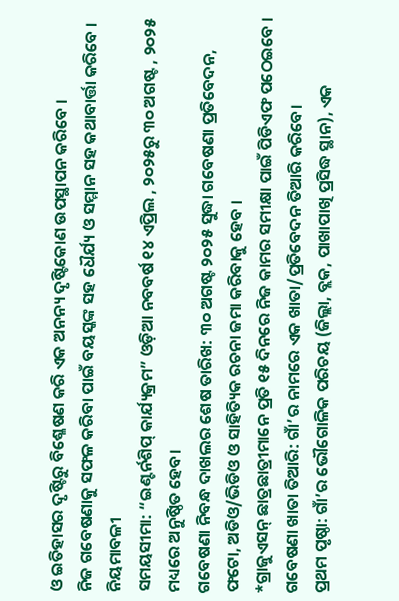ଓ ଇତିହାସର ଦୃଷ୍ଟିରୁ ବିଶ୍ଳେଷଣ କରି ଏକ ଅନନ୍ୟ ଦୃଷ୍ଟିକୋଣ ଉପସ୍ଥାପନ କରିବେ ।
ନିଜ ଗବେଷଣାକୁ ସଫଳ କରିବା ପାଇଁ ବୟସ୍କଙ୍କ ସହ ଧୈର୍ଯ୍ୟ ଓ ସମ୍ମାନ ସହ କଥାବାର୍ତ୍ତା କରିବେ ।
ନିୟମାବଳୀ
ସମୟସୀମା: “ଇଣ୍ଟର୍ନଶିପ୍ କାର୍ଯ୍ୟକ୍ରମ” ଓଡ଼ିଆ ନବବର୍ଷ ୧୪ ଏପ୍ରିଲ , ୨୦୨୫ରୁ ୩୦ ଅଗଷ୍ଟ , ୨୦୨୫ ମଧ୍ୟରେ ଅନୁଷ୍ଠିତ ହେବ।
ଗବେଷଣା ନିବନ୍ଧ ଦାଖଲର ଶେଷ ତାରିଖ: ୩୦ ଅଗଷ୍ଟ ୨୦୨୫ ସୁଦ୍ଧା ଗବେଷଣା ପ୍ରତିବେଦନ, ଫଟୋ, ଅଡିଓ/ଭିଡିଓ ଓ ସାହିତ୍ୟିକ ରଚନା ଜମା କରିବାକୁ ହେବ ।
*ଗ୍ରାଜୁଏସନ୍ ଛାତ୍ରଛାତ୍ରୀମାନେ ପ୍ରତି ୧୫ ଦିନରେ ନିଜ କାମର ସମୀକ୍ଷା ପାଇଁ ପିଡିଏଫ ପଠେଇବେ ।
ଗବେଷଣା ଖାତା ତିଆରି: ଗାଁ’ର ନାମରେ ଏକ ଖାତା/ପ୍ରତିବେଦନ ତିଆରି କରିବେ।
ପ୍ରଥମ ପୃଷ୍ଠା: ଗାଁ’ର ଭୌଗୋଳିକ ପରିଚୟ (ଜିଲ୍ଲା, ବ୍ଲକ, ପାଖାପାଖି ପ୍ରସିଦ୍ଧ ସ୍ଥାନ), ଏକ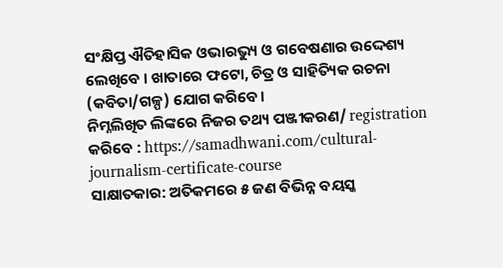ସଂକ୍ଷିପ୍ତ ଐତିହାସିକ ଓଭାରଭ୍ୟୁ ଓ ଗବେଷଣାର ଉଦ୍ଦେଶ୍ୟ ଲେଖିବେ । ଖାତାରେ ଫଟୋ, ଚିତ୍ର ଓ ସାହିତ୍ୟିକ ରଚନା (କବିତା/ଗଳ୍ପ) ଯୋଗ କରିବେ।
ନିମ୍ନଲିଖିତ ଲିଙ୍କରେ ନିଜର ତଥ୍ୟ ପଞ୍ଜୀକରଣ/ registration କରିବେ : https://samadhwani.com/cultural-journalism-certificate-course
ସାକ୍ଷାତକାର: ଅତିକମରେ ୫ ଜଣ ବିଭିନ୍ନ ବୟସ୍କ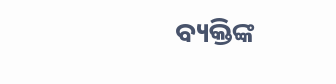ବ୍ୟକ୍ତିଙ୍କ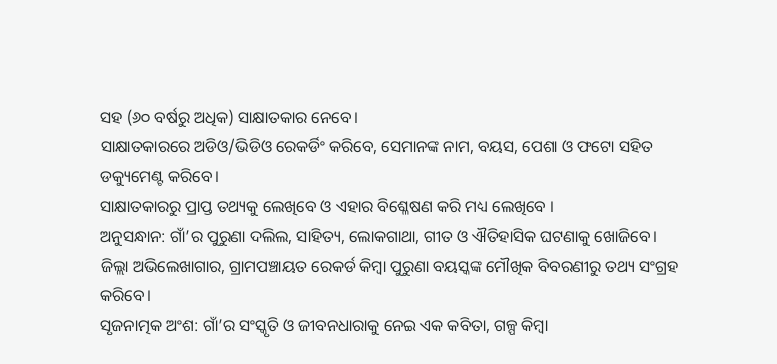ସହ (୬୦ ବର୍ଷରୁ ଅଧିକ) ସାକ୍ଷାତକାର ନେବେ।
ସାକ୍ଷାତକାରରେ ଅଡିଓ/ଭିଡିଓ ରେକର୍ଡିଂ କରିବେ, ସେମାନଙ୍କ ନାମ, ବୟସ, ପେଶା ଓ ଫଟୋ ସହିତ ଡକ୍ୟୁମେଣ୍ଟ କରିବେ।
ସାକ୍ଷାତକାରରୁ ପ୍ରାପ୍ତ ତଥ୍ୟକୁ ଲେଖିବେ ଓ ଏହାର ବିଶ୍ଳେଷଣ କରି ମଧ୍ୟ ଲେଖିବେ ।
ଅନୁସନ୍ଧାନ: ଗାଁ’ର ପୁରୁଣା ଦଲିଲ, ସାହିତ୍ୟ, ଲୋକଗାଥା, ଗୀତ ଓ ଐତିହାସିକ ଘଟଣାକୁ ଖୋଜିବେ।
ଜିଲ୍ଲା ଅଭିଲେଖାଗାର, ଗ୍ରାମପଞ୍ଚାୟତ ରେକର୍ଡ କିମ୍ବା ପୁରୁଣା ବୟସ୍କଙ୍କ ମୌଖିକ ବିବରଣୀରୁ ତଥ୍ୟ ସଂଗ୍ରହ କରିବେ।
ସୃଜନାତ୍ମକ ଅଂଶ: ଗାଁ’ର ସଂସ୍କୃତି ଓ ଜୀବନଧାରାକୁ ନେଇ ଏକ କବିତା, ଗଳ୍ପ କିମ୍ବା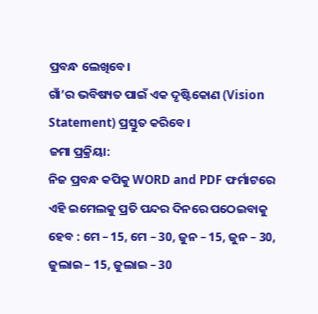ପ୍ରବନ୍ଧ ଲେଖିବେ।
ଗାଁ’ର ଭବିଷ୍ୟତ ପାଇଁ ଏକ ଦୃଷ୍ଟିକୋଣ (Vision Statement) ପ୍ରସ୍ତୁତ କରିବେ।
ଜମା ପ୍ରକ୍ରିୟା:
ନିଜ ପ୍ରବନ୍ଧ କପିକୁ WORD and PDF ଫର୍ମାଟରେ ଏହି ଇମେଲକୁ ପ୍ରତି ପନ୍ଦର ଦିନରେ ପଠେଇବାକୁ ହେବ : ମେ – 15, ମେ – 30, ଜୁନ – 15, ଜୁନ – 30, ଜୁଲାଇ – 15, ଜୁଲାଇ – 30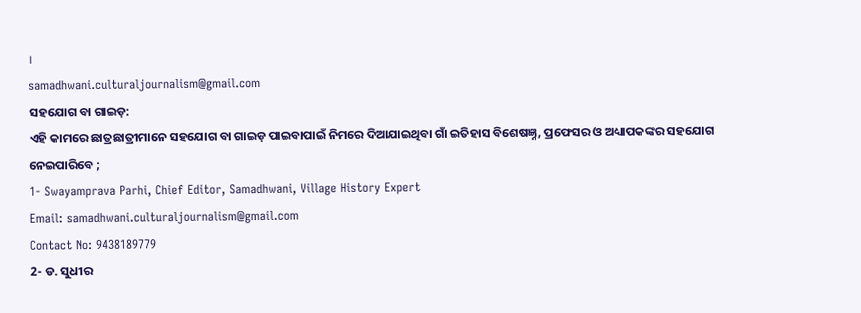।
samadhwani.culturaljournalism@gmail.com
ସହଯୋଗ ବା ଗାଇଡ଼:
ଏହି କାମରେ ଛାତ୍ରଛାତ୍ରୀମାନେ ସହଯୋଗ ବା ଗାଇଡ଼ ପାଇବାପାଇଁ ନିମରେ ଦିଆଯାଇଥିବା ଗାଁ ଇତିହାସ ବିଶେଷଜ୍ଞ୍ନ, ପ୍ରଫେସର ଓ ଅଧ୍ୟାପକଙ୍କର ସହଯୋଗ ନେଇପାରିବେ ;
1- Swayamprava Parhi, Chief Editor, Samadhwani, Village History Expert
Email: samadhwani.culturaljournalism@gmail.com
Contact No: 9438189779
2- ଡ. ସୁଧୀର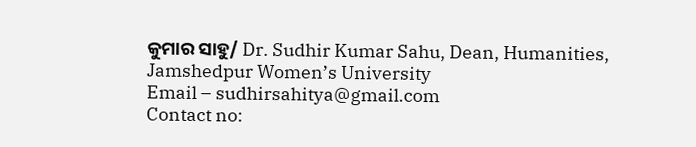କୁମାର ସାହୁ/ Dr. Sudhir Kumar Sahu, Dean, Humanities, Jamshedpur Women’s University
Email – sudhirsahitya@gmail.com
Contact no: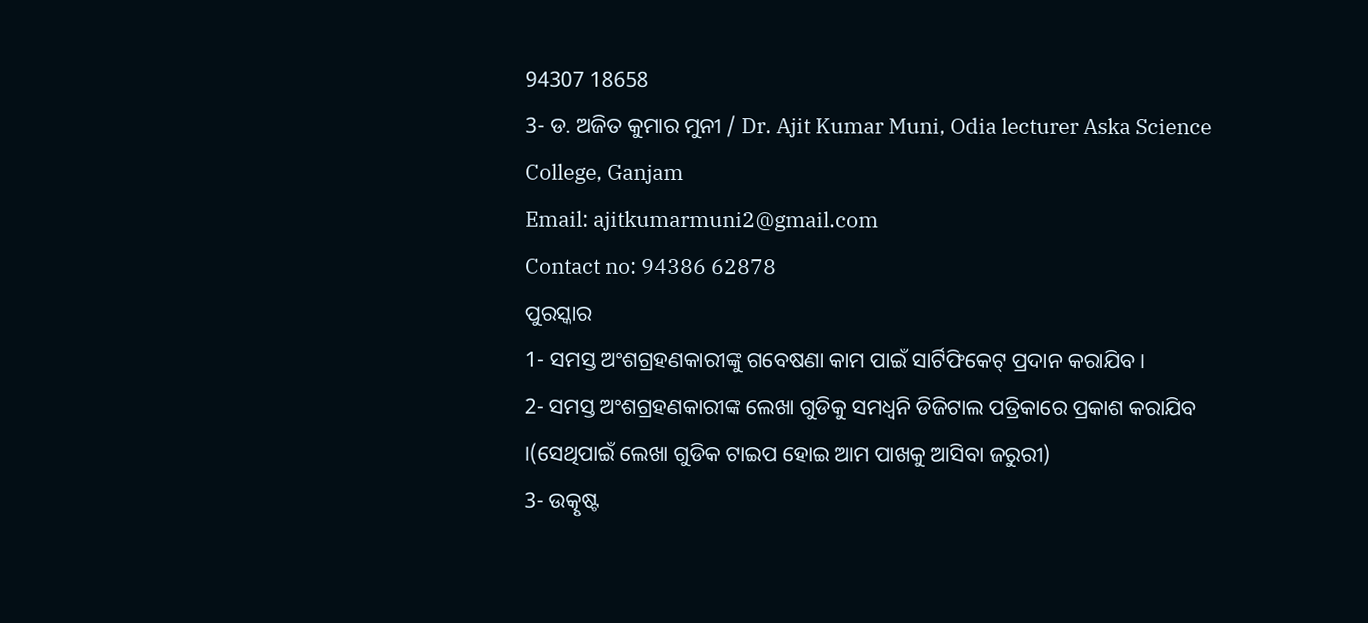94307 18658
3- ଡ. ଅଜିତ କୁମାର ମୁନୀ / Dr. Ajit Kumar Muni, Odia lecturer Aska Science College, Ganjam
Email: ajitkumarmuni2@gmail.com
Contact no: 94386 62878
ପୁରସ୍କାର
1- ସମସ୍ତ ଅଂଶଗ୍ରହଣକାରୀଙ୍କୁ ଗବେଷଣା କାମ ପାଇଁ ସାର୍ଟିଫିକେଟ୍ ପ୍ରଦାନ କରାଯିବ।
2- ସମସ୍ତ ଅଂଶଗ୍ରହଣକାରୀଙ୍କ ଲେଖା ଗୁଡିକୁ ସମଧ୍ଵନି ଡିଜିଟାଲ ପତ୍ରିକାରେ ପ୍ରକାଶ କରାଯିବ ।(ସେଥିପାଇଁ ଲେଖା ଗୁଡିକ ଟାଇପ ହୋଇ ଆମ ପାଖକୁ ଆସିବା ଜରୁରୀ)
3- ଉତ୍କୃଷ୍ଟ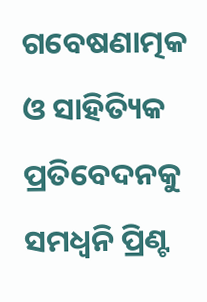ଗବେଷଣାତ୍ମକ ଓ ସାହିତ୍ୟିକ ପ୍ରତିବେଦନକୁ ସମଧ୍ଵନି ପ୍ରିଣ୍ଟ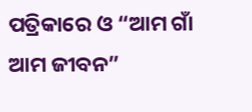ପତ୍ରିକାରେ ଓ “ଆମ ଗାଁ ଆମ ଜୀବନ”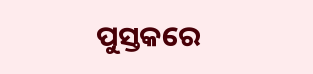ପୁସ୍ତକରେ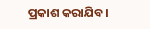ପ୍ରକାଶ କରାଯିବ।